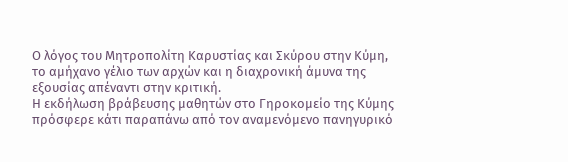Ο λόγος του Μητροπολίτη Καρυστίας και Σκύρου στην Κύμη, το αμήχανο γέλιο των αρχών και η διαχρονική άμυνα της εξουσίας απέναντι στην κριτική.
Η εκδήλωση βράβευσης μαθητών στο Γηροκομείο της Κύμης πρόσφερε κάτι παραπάνω από τον αναμενόμενο πανηγυρικό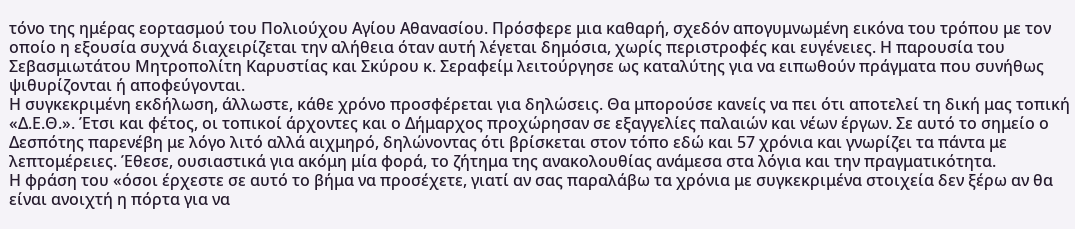τόνο της ημέρας εορτασμού του Πολιούχου Αγίου Αθανασίου. Πρόσφερε μια καθαρή, σχεδόν απογυμνωμένη εικόνα του τρόπου με τον οποίο η εξουσία συχνά διαχειρίζεται την αλήθεια όταν αυτή λέγεται δημόσια, χωρίς περιστροφές και ευγένειες. Η παρουσία του Σεβασμιωτάτου Μητροπολίτη Καρυστίας και Σκύρου κ. Σεραφείμ λειτούργησε ως καταλύτης για να ειπωθούν πράγματα που συνήθως ψιθυρίζονται ή αποφεύγονται.
Η συγκεκριμένη εκδήλωση, άλλωστε, κάθε χρόνο προσφέρεται για δηλώσεις. Θα μπορούσε κανείς να πει ότι αποτελεί τη δική μας τοπική «Δ.Ε.Θ.». Έτσι και φέτος, οι τοπικοί άρχοντες και ο Δήμαρχος προχώρησαν σε εξαγγελίες παλαιών και νέων έργων. Σε αυτό το σημείο ο Δεσπότης παρενέβη με λόγο λιτό αλλά αιχμηρό, δηλώνοντας ότι βρίσκεται στον τόπο εδώ και 57 χρόνια και γνωρίζει τα πάντα με λεπτομέρειες. Έθεσε, ουσιαστικά για ακόμη μία φορά, το ζήτημα της ανακολουθίας ανάμεσα στα λόγια και την πραγματικότητα.
Η φράση του «όσοι έρχεστε σε αυτό το βήμα να προσέχετε, γιατί αν σας παραλάβω τα χρόνια με συγκεκριμένα στοιχεία δεν ξέρω αν θα είναι ανοιχτή η πόρτα για να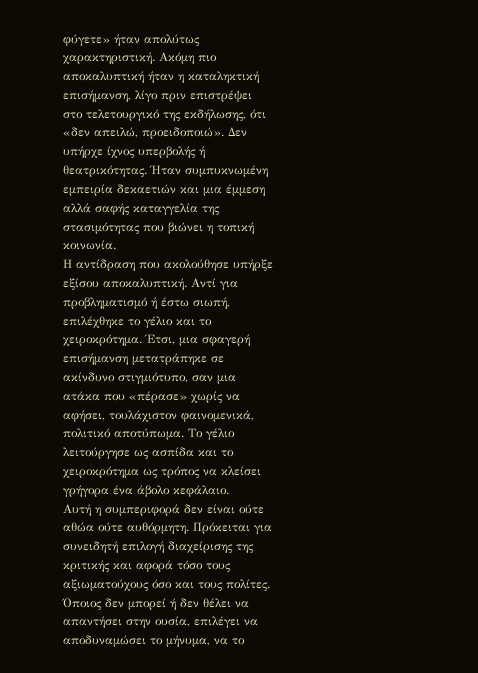φύγετε» ήταν απολύτως χαρακτηριστική. Ακόμη πιο αποκαλυπτική ήταν η καταληκτική επισήμανση, λίγο πριν επιστρέψει στο τελετουργικό της εκδήλωσης, ότι «δεν απειλώ, προειδοποιώ». Δεν υπήρχε ίχνος υπερβολής ή θεατρικότητας. Ήταν συμπυκνωμένη εμπειρία δεκαετιών και μια έμμεση αλλά σαφής καταγγελία της στασιμότητας που βιώνει η τοπική κοινωνία.
Η αντίδραση που ακολούθησε υπήρξε εξίσου αποκαλυπτική. Αντί για προβληματισμό ή έστω σιωπή, επιλέχθηκε το γέλιο και το χειροκρότημα. Έτσι, μια σφαγερή επισήμανση μετατράπηκε σε ακίνδυνο στιγμιότυπο, σαν μια ατάκα που «πέρασε» χωρίς να αφήσει, τουλάχιστον φαινομενικά, πολιτικό αποτύπωμα. Το γέλιο λειτούργησε ως ασπίδα και το χειροκρότημα ως τρόπος να κλείσει γρήγορα ένα άβολο κεφάλαιο.
Αυτή η συμπεριφορά δεν είναι ούτε αθώα ούτε αυθόρμητη. Πρόκειται για συνειδητή επιλογή διαχείρισης της κριτικής και αφορά τόσο τους αξιωματούχους όσο και τους πολίτες. Όποιος δεν μπορεί ή δεν θέλει να απαντήσει στην ουσία, επιλέγει να αποδυναμώσει το μήνυμα, να το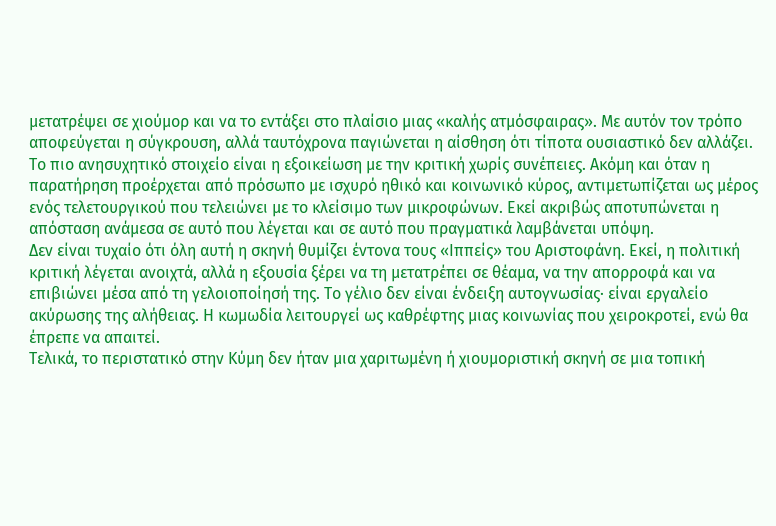μετατρέψει σε χιούμορ και να το εντάξει στο πλαίσιο μιας «καλής ατμόσφαιρας». Με αυτόν τον τρόπο αποφεύγεται η σύγκρουση, αλλά ταυτόχρονα παγιώνεται η αίσθηση ότι τίποτα ουσιαστικό δεν αλλάζει.
Το πιο ανησυχητικό στοιχείο είναι η εξοικείωση με την κριτική χωρίς συνέπειες. Ακόμη και όταν η παρατήρηση προέρχεται από πρόσωπο με ισχυρό ηθικό και κοινωνικό κύρος, αντιμετωπίζεται ως μέρος ενός τελετουργικού που τελειώνει με το κλείσιμο των μικροφώνων. Εκεί ακριβώς αποτυπώνεται η απόσταση ανάμεσα σε αυτό που λέγεται και σε αυτό που πραγματικά λαμβάνεται υπόψη.
Δεν είναι τυχαίο ότι όλη αυτή η σκηνή θυμίζει έντονα τους «Ιππείς» του Αριστοφάνη. Εκεί, η πολιτική κριτική λέγεται ανοιχτά, αλλά η εξουσία ξέρει να τη μετατρέπει σε θέαμα, να την απορροφά και να επιβιώνει μέσα από τη γελοιοποίησή της. Το γέλιο δεν είναι ένδειξη αυτογνωσίας· είναι εργαλείο ακύρωσης της αλήθειας. Η κωμωδία λειτουργεί ως καθρέφτης μιας κοινωνίας που χειροκροτεί, ενώ θα έπρεπε να απαιτεί.
Τελικά, το περιστατικό στην Κύμη δεν ήταν μια χαριτωμένη ή χιουμοριστική σκηνή σε μια τοπική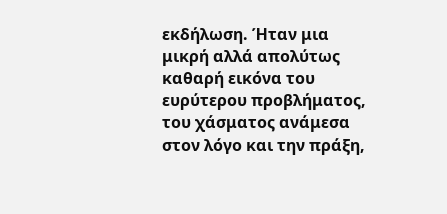εκδήλωση. Ήταν μια μικρή αλλά απολύτως καθαρή εικόνα του ευρύτερου προβλήματος, του χάσματος ανάμεσα στον λόγο και την πράξη,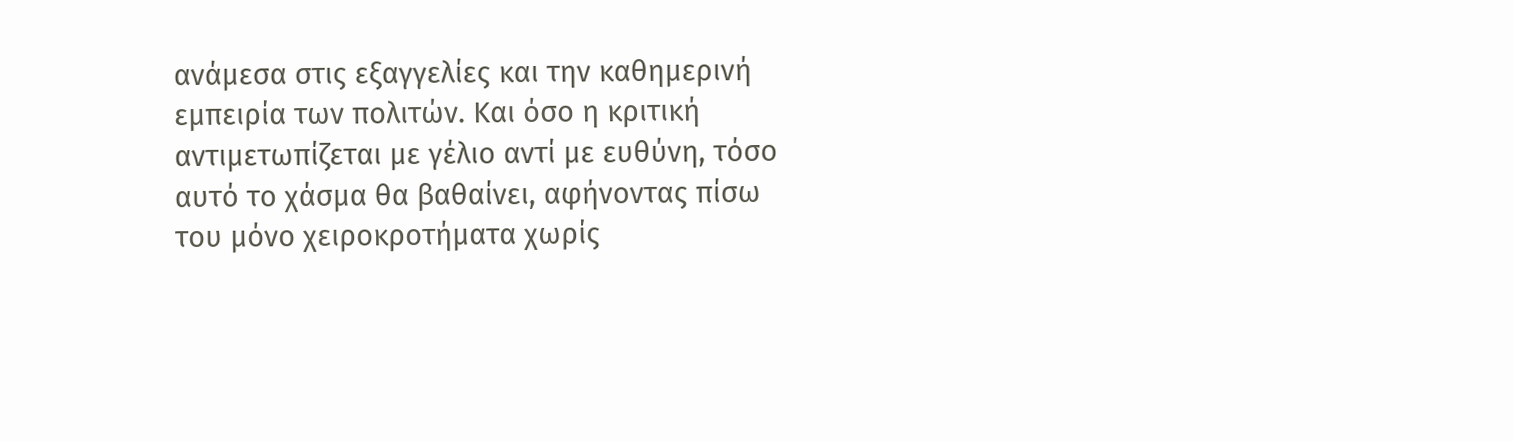ανάμεσα στις εξαγγελίες και την καθημερινή εμπειρία των πολιτών. Και όσο η κριτική αντιμετωπίζεται με γέλιο αντί με ευθύνη, τόσο αυτό το χάσμα θα βαθαίνει, αφήνοντας πίσω του μόνο χειροκροτήματα χωρίς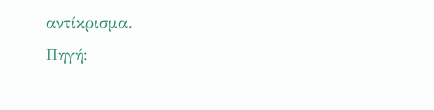αντίκρισμα.
Πηγή: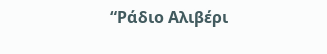“Ράδιο Αλιβέρι